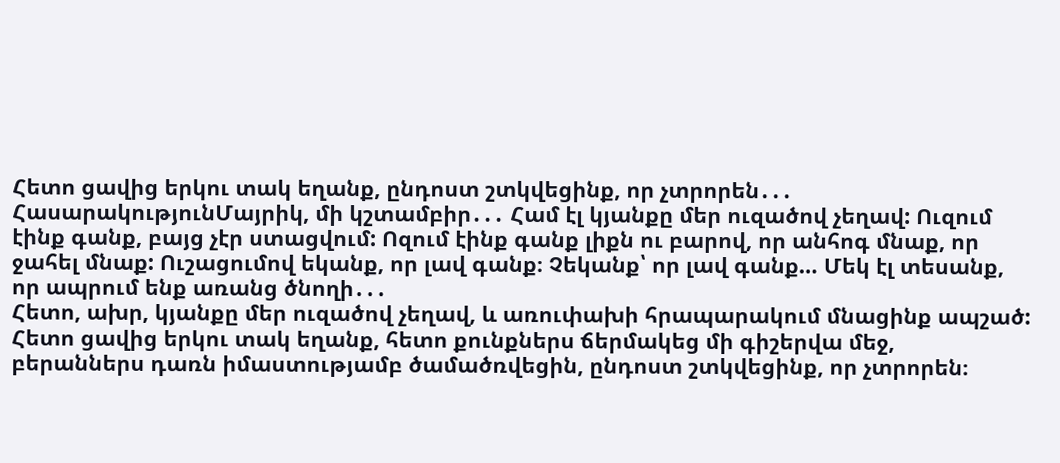Հետո ցավից երկու տակ եղանք, ընդոստ շտկվեցինք, որ չտրորեն․․․
ՀասարակությունՄայրիկ, մի կշտամբիր․․․ Համ էլ կյանքը մեր ուզածով չեղավ: Ուզում էինք գանք, բայց չէր ստացվում: Ոզում էինք գանք լիքն ու բարով, որ անհոգ մնաք, որ ջահել մնաք: Ուշացումով եկանք, որ լավ գանք։ Չեկանք՝ որ լավ գանք… Մեկ էլ տեսանք, որ ապրում ենք առանց ծնողի․․․
Հետո, ախր, կյանքը մեր ուզածով չեղավ, և առուփախի հրապարակում մնացինք ապշած: Հետո ցավից երկու տակ եղանք, հետո քունքներս ճերմակեց մի գիշերվա մեջ, բերաններս դառն իմաստությամբ ծամածռվեցին, ընդոստ շտկվեցինք, որ չտրորեն։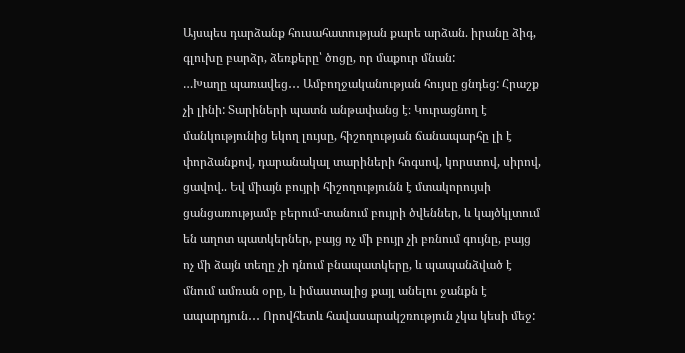Այսպես դարձանք հուսահատության քարե արձան. իրանը ձիգ, գլուխը բարձր, ձեռքերը՝ ծոցը, որ մաքուր մնան:
…Խաղը պառավեց․․․ Ամբողջականության հույսը ցնդեց: Հրաշք չի լինի: Տարիների պատն անթափանց է։ Կուրացնող է մանկությունից եկող լույսը, հիշողության ճանապարհը լի է փորձանքով, դարանակալ տարիների հոգսով, կորստով, սիրով, ցավով.. Եվ միայն բույրի հիշողությունն է մտակորույսի ցանցառությամբ բերում-տանում բույրի ծվեններ, և կայծկլտում են աղոտ պատկերներ, բայց ոչ մի բույր չի բռնում գույնը, բայց ոչ մի ձայն տեղը չի դնում բնապատկերը, և պապանձված է մնում ամռան օրը, և իմաստալից քայլ անելու ջանքն է ապարդյուն․․․ Որովհետև հավասարակշռություն չկա կեսի մեջ: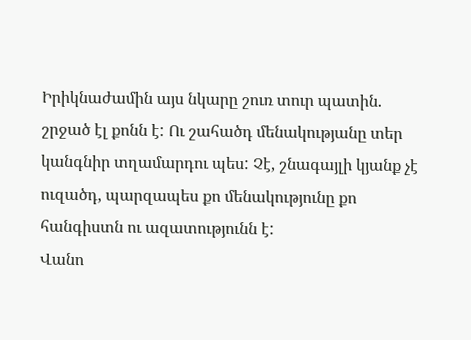Իրիկնաժամին այս նկարը շուռ տուր պատին. շրջած էլ քոնն է: Ու շահածդ մենակությանը տեր կանգնիր տղամարդու պես: Չէ, շնագայլի կյանք չէ ուզածդ, պարզապես քո մենակությունը քո հանգիստն ու ազատությունն է:
Վանո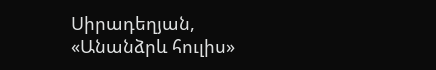Սիրադեղյան, «Անանձրև հուլիս»